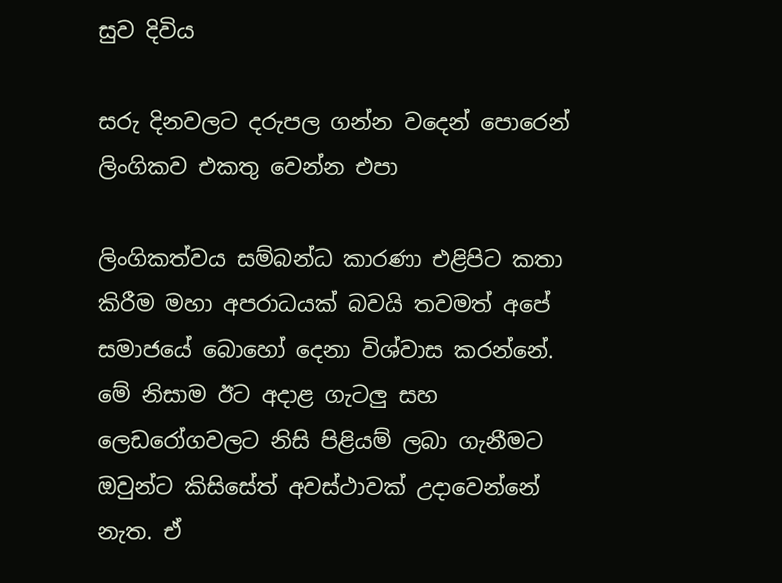සුව දිවිය

සරු දිනවලට දරුපල ගන්න වදෙන් පොරෙන් ලිංගිකව එකතු වෙන්න එපා

ලිංගිකත්වය සම්බන්ධ කාරණා එළිපිට කතා කිරීම මහා අපරාධයක් බවයි තවමත් අපේ සමාජයේ බොහෝ දෙනා විශ්වාස කරන්නේ. මේ නිසාම ඊට අදාළ ගැටලු සහ ලෙඩරෝගවලට නිසි පිළියම් ලබා ගැනීමට ඔවුන්ට කිසිසේත් අවස්ථාවක් උදාවෙන්නේ නැත. ඒ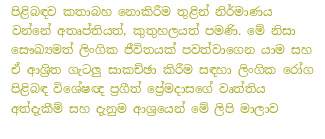පිළිබඳව කතාබහ නොකිරීම තුළින් නිර්මාණය වන්නේ අතෘප්තියත්, කුතුහලයත් පමණි. මේ නිසා සෞඛ්‍යමත් ලිංගික ජීවිතයක් පවත්වාගෙන යාම සහ ඒ ආශ්‍රිත ගැටලු සාකච්ඡා කිරීම සඳහා ලිංගික රෝග පිළිබඳ විශේෂඥ ප්‍රගීත් ප්‍රේමදාසගේ වෘත්තිය අත්දැකීම් සහ දැනුම ආශ්‍රයෙන් මේ ලිපි මාලාව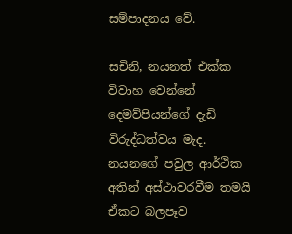සම්පාදනය වේ.

සචිනි, නයනත් එක්ක විවාහ වෙන්නේ දෙමව්පියන්ගේ දැඩි විරුද්ධත්වය මැද. නයනගේ පවුල ආර්ථික අතින් අස්ථාවරවීම තමයි ඒකට බලපෑව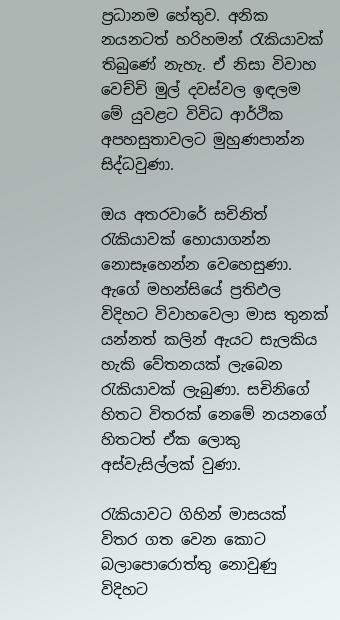ප්‍රධානම හේතුව. අනික නයනටත් හරිහමන් රැකියාවක් තිබුණේ නැහැ. ඒ නිසා විවාහ වෙච්චි මුල් දවස්වල ඉඳලම මේ යුවළට විවිධ ආර්ථික අපහසුතාවලට මුහුණපාන්න සිද්ධවුණා.

ඔය අතරවාරේ සචිනිත් රැකියාවක් හොයාගන්න නොසෑහෙන්න වෙහෙසුණා. ඇගේ මහන්සියේ ප්‍රතිඵල විදිහට විවාහවෙලා මාස තුනක් යන්නත් කලින් ඇයට සැලකිය හැකි වේතනයක් ලැබෙන රැකියාවක් ලැබුණා. සචිනිගේ හිතට විතරක් නෙමේ නයනගේ හිතටත් ඒක ලොකු අස්වැසිල්ලක් වුණා.

රැකියාවට ගිහින් මාසයක් විතර ගත වෙන කොට බලාපොරොත්තු නොවුණු විදිහට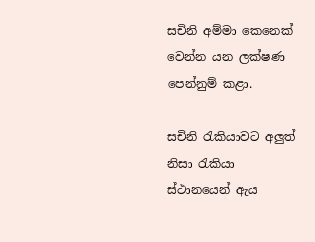සචිනි අම්මා කෙනෙක් වෙන්න යන ලක්ෂණ පෙන්නුම් කළා.

සචිනි රැකියාවට අලුත් නිසා රැකියා ස්ථානයෙන් ඇය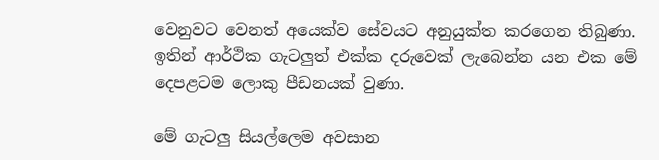වෙනුවට වෙනත් අයෙක්ව සේවයට අනුයුක්ත කරගෙන තිබුණා. ඉතින් ආර්ථික ගැටලුත් එක්ක දරුවෙක් ලැබෙන්න යන එක මේ දෙපළටම ලොකු පීඩනයක් වුණා.

මේ ගැටලු සියල්ලෙම අවසාන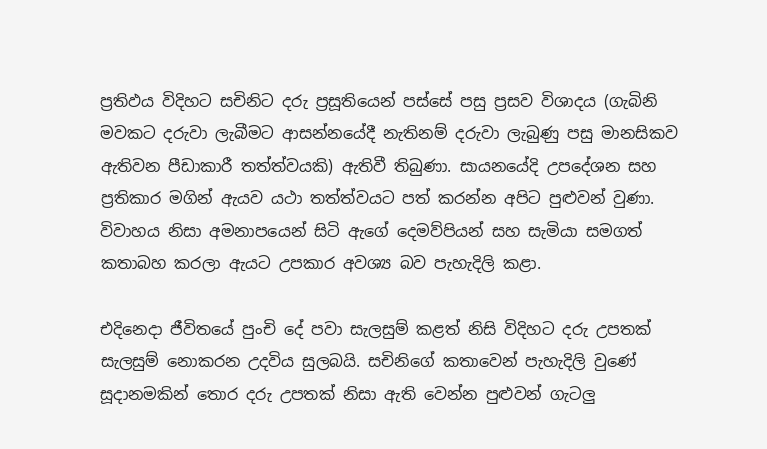ප්‍රතිඵය විදිහට සචිනිට දරු ප්‍රසූතියෙන් පස්සේ පසු ප්‍රසව විශාදය (ගැබිනි මවකට දරුවා ලැබීමට ආසන්නයේදී නැතිනම් දරුවා ලැබුණු පසු මානසිකව ඇතිවන පීඩාකාරී තත්ත්වයකි) ඇතිවී තිබුණා. සායනයේදි උපදේශන සහ ප්‍රතිකාර මගින් ඇයව යථා තත්ත්වයට පත් කරන්න අපිට පුළුවන් වුණා. විවාහය නිසා අමනාපයෙන් සිටි ඇගේ දෙමව්පියන් සහ සැමියා සමගත් කතාබහ කරලා ඇයට උපකාර අවශ්‍ය බව පැහැදිලි කළා.

එදිනෙදා ජීවිතයේ පුංචි දේ පවා සැලසුම් කළත් නිසි විදිහට දරු උපතක් සැලසුම් නොකරන උදවිය සුලබයි. සචිනිගේ කතාවෙන් පැහැදිලි වුණේ සූදානමකින් තොර දරු උපතක් නිසා ඇති වෙන්න පුළුවන් ගැටලු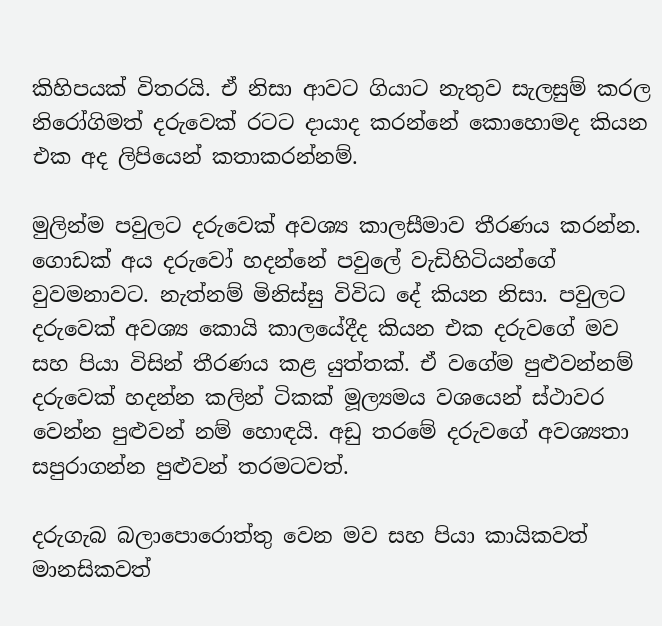කිහිපයක් විතරයි. ඒ නිසා ආවට ගියාට නැතුව සැලසුම් කරල නිරෝගිමත් දරුවෙක් රටට දායාද කරන්නේ කොහොමද කියන එක අද ලිපියෙන් කතාකරන්නම්.

මුලින්ම පවුලට දරුවෙක් අවශ්‍ය කාලසීමාව තීරණය කරන්න. ගොඩක් අය දරුවෝ හදන්නේ පවුලේ වැඩිහිටියන්ගේ වුවමනාවට. නැත්නම් මිනිස්සු විවිධ දේ කියන නිසා. පවුලට දරුවෙක් අවශ්‍ය කොයි කාලයේදීද කියන එක දරුවගේ මව සහ පියා විසින් තීරණය කළ යුත්තක්. ඒ වගේම පුළුවන්නම් දරුවෙක් හදන්න කලින් ටිකක් මූල්‍යමය වශයෙන් ස්ථාවර වෙන්න පුළුවන් නම් හොඳයි. අඩු තරමේ දරුවගේ අවශ්‍යතා සපුරාගන්න පුළුවන් තරමටවත්.

දරුගැබ බලාපොරොත්තු වෙන මව සහ පියා කායිකවත් මානසිකවත්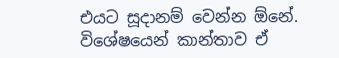එයට සූදානම් වෙන්න ඕනේ. විශේෂයෙන් කාන්තාව ඒ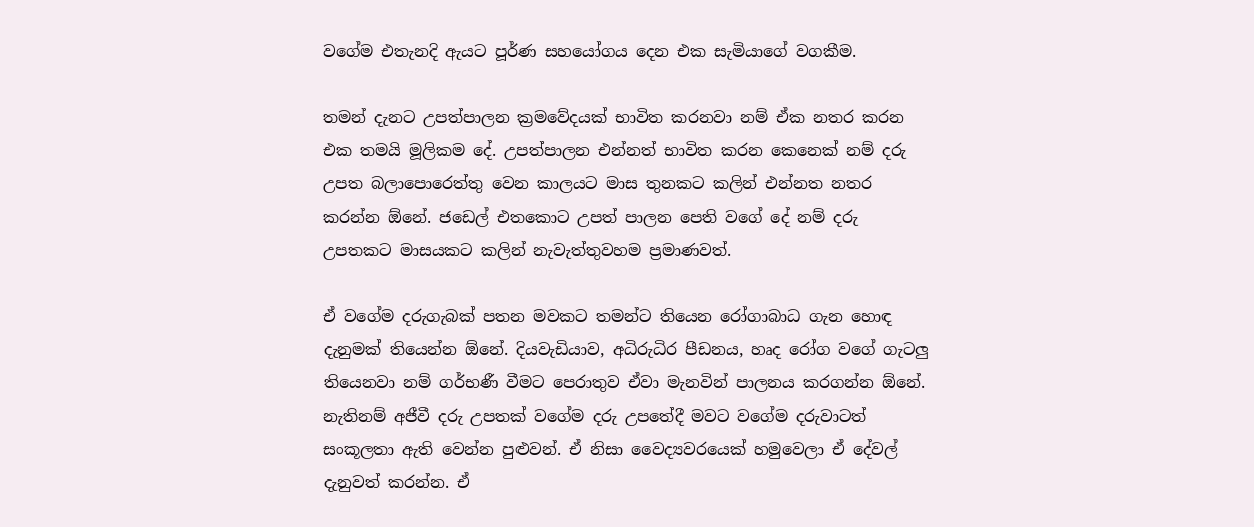වගේම එතැනදි ඇයට පූර්ණ සහයෝගය දෙන එක සැමියාගේ වගකීම.

තමන් දැනට උපත්පාලන ක්‍රමවේදයක් භාවිත කරනවා නම් ඒක නතර කරන එක තමයි මූලිකම දේ. උපත්පාලන එන්නත් භාවිත කරන කෙනෙක් නම් දරු උපත බලාපොරෙත්තු වෙන කාලයට මාස තුනකට කලින් එන්නත නතර කරන්න ඕනේ. ජඩෙල් එතකොට උපත් පාලන පෙති වගේ දේ නම් දරු උපතකට මාසයකට කලින් නැවැත්තුවහම ප්‍රමාණවත්.

ඒ වගේම දරුගැබක් පතන මවකට තමන්ට තියෙන රෝගාබාධ ගැන හොඳ දැනුමක් තියෙන්න ඕනේ. දියවැඩියාව, අධිරුධිර පීඩනය, හෘද රෝග වගේ ගැටලු තියෙනවා නම් ගර්භණී වීමට පෙරාතුව ඒවා මැනවින් පාලනය කරගන්න ඕනේ. නැතිනම් අජීවී දරු උපතක් වගේම දරු උපතේදී මවට වගේම දරුවාටත් සංකූලතා ඇති වෙන්න පුළුවන්. ඒ නිසා වෛද්‍යවරයෙක් හමුවෙලා ඒ දේවල් දැනුවත් කරන්න. ඒ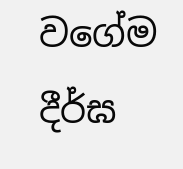වගේම දීර්ඝ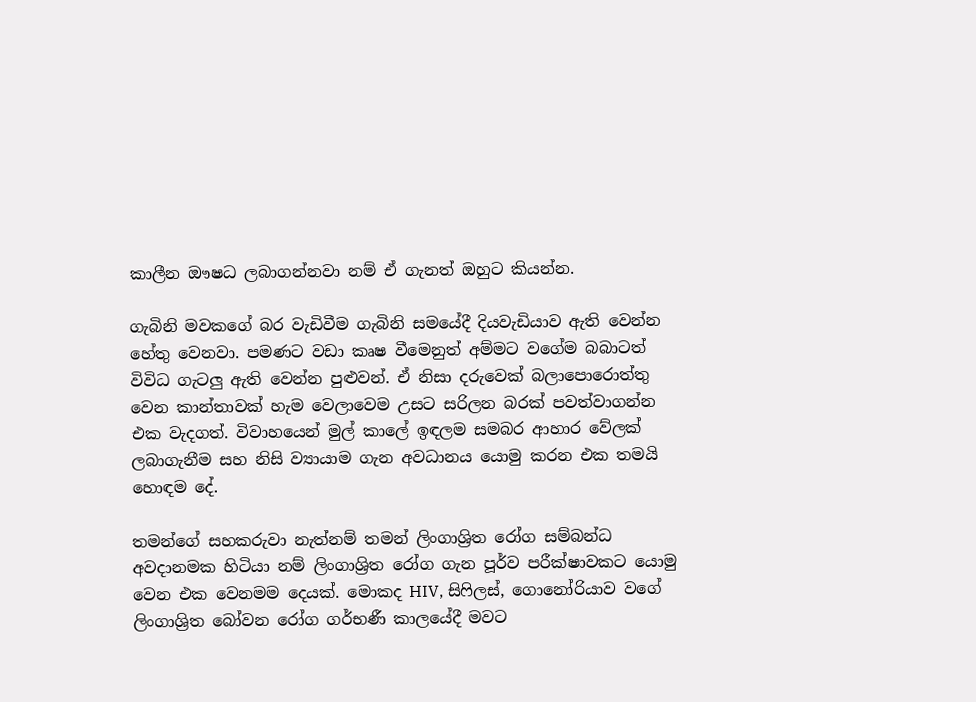කාලීන ඖෂධ ලබාගන්නවා නම් ඒ ගැනත් ඔහුට කියන්න.

ගැබිනි මවකගේ බර වැඩිවීම ගැබිනි සමයේදී දියවැඩියාව ඇති වෙන්න හේතු වෙනවා. පමණට වඩා කෘෂ වීමෙනුත් අම්මට වගේම බබාටත් විවිධ ගැටලු ඇති වෙන්න පුළුවන්. ඒ නිසා දරුවෙක් බලාපොරොත්තු වෙන කාන්තාවක් හැම වෙලාවෙම උසට සරිලන බරක් පවත්වාගන්න එක වැදගත්. විවාහයෙන් මුල් කාලේ ඉඳලම සමබර ආහාර වේලක් ලබාගැනීම සහ නිසි ව්‍යායාම ගැන අවධානය යොමු කරන එක තමයි හොඳම දේ.

තමන්ගේ සහකරුවා නැත්නම් තමන් ලිංගාශ්‍රිත රෝග සම්බන්ධ අවදානමක හිටියා නම් ලිංගාශ්‍රිත රෝග ගැන පූර්ව පරීක්ෂාවකට යොමු වෙන එක වෙනමම දෙයක්. මොකද HIV, සිෆිලස්, ගොනෝරියාව වගේ ලිංගාශ්‍රිත බෝවන රෝග ගර්භණී කාලයේදී මවට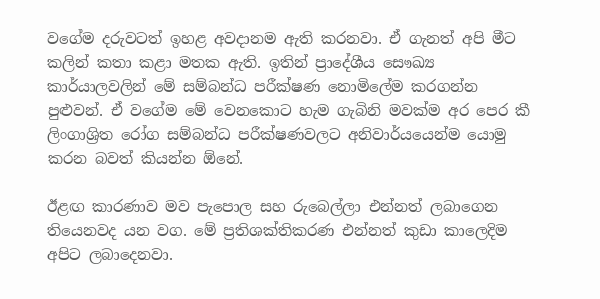වගේම දරුවටත් ඉහළ අවදානම ඇති කරනවා. ඒ ගැනත් අපි මීට කලින් කතා කළා මතක ඇති. ඉතින් ප්‍රාදේශීය සෞඛ්‍ය කාර්යාලවලින් මේ සම්බන්ධ පරීක්ෂණ නොමිලේම කරගන්න පුළුවන්. ඒ වගේම මේ වෙනකොට හැම ගැබිනි මවක්ම අර පෙර කී ලිංගාශ්‍රිත රෝග සම්බන්ධ පරීක්ෂණවලට අනිවාර්යයෙන්ම යොමු කරන බවත් කියන්න ඕනේ.

ඊළඟ කාරණාව මව පැපොල සහ රුබෙල්ලා එන්නත් ලබාගෙන තියෙනවද යන වග. මේ ප්‍රතිශක්තිකරණ එන්නත් කුඩා කාලෙදිම අපිට ලබාදෙනවා.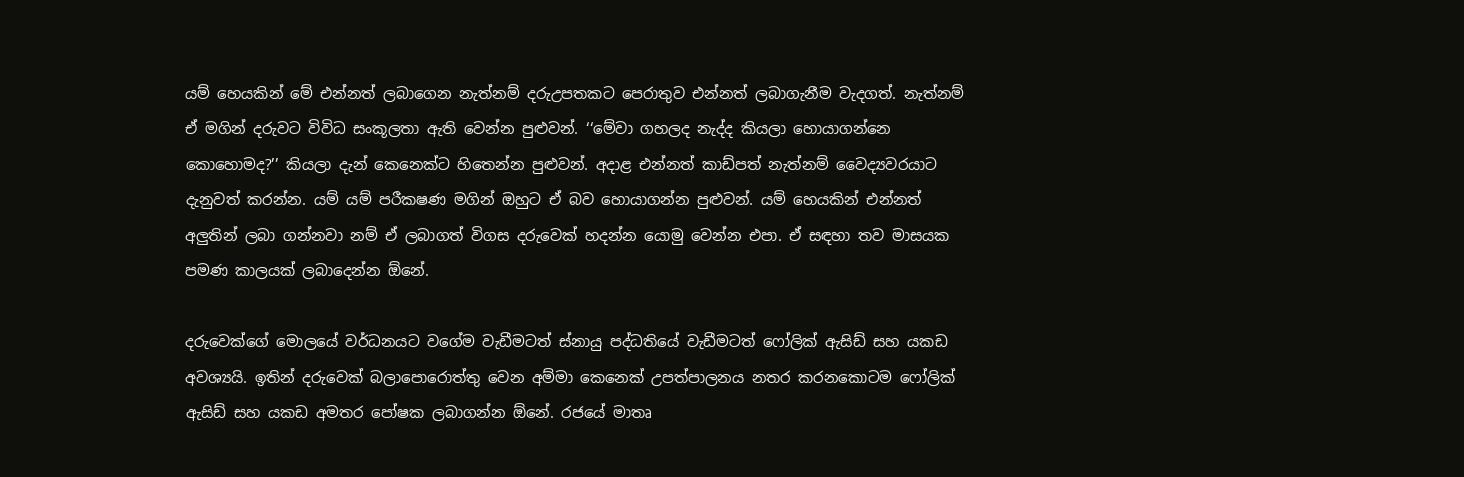යම් හෙයකින් මේ එන්නත් ලබාගෙන නැත්නම් දරුඋපතකට පෙරාතුව එන්නත් ලබාගැනීම වැදගත්. නැත්නම් ඒ මගින් දරුවට විවිධ සංකූලතා ඇති වෙන්න පුළුවන්. ‘‘මේවා ගහලද නැද්ද කියලා හොයාගන්නෙ කොහොමද?’’ කියලා දැන් කෙනෙක්ට හිතෙන්න පුළුවන්. අදාළ එන්නත් කාඩ්පත් නැත්නම් වෛද්‍යවරයාට දැනුවත් කරන්න. යම් යම් පරීකෂණ මගින් ඔහුට ඒ බව හොයාගන්න පුළුවන්. යම් හෙයකින් එන්නත් අලුතින් ලබා ගන්නවා නම් ඒ ලබාගත් විගස දරුවෙක් හදන්න යොමු වෙන්න එපා. ඒ සඳහා තව මාසයක පමණ කාලයක් ලබාදෙන්න ඕනේ.

දරුවෙක්ගේ මොලයේ වර්ධනයට වගේම වැඩීමටත් ස්නායු පද්ධතියේ වැඩීමටත් ෆෝලික් ඇසිඩ් සහ යකඩ අවශ්‍යයි. ඉතින් දරුවෙක් බලාපොරොත්තු වෙන අම්මා කෙනෙක් උපත්පාලනය නතර කරනකොටම ෆෝලික් ඇසිඩ් සහ යකඩ අමතර පෝෂක ලබාගන්න ඕනේ. රජයේ මාතෘ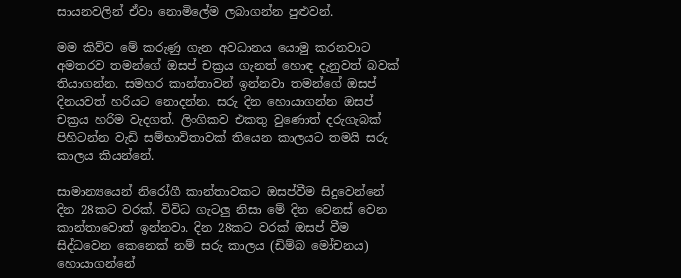සායනවලින් ඒවා නොමිලේම ලබාගන්න පුළුවන්.

මම කිව්ව මේ කරුණු ගැන අවධානය යොමු කරනවාට අමතරව තමන්ගේ ඔසප් චක්‍රය ගැනත් හොඳ දැනුවත් බවක් තියාගන්න. සමහර කාන්තාවන් ඉන්නවා තමන්ගේ ඔසප් දිනයවත් හරියට නොදන්න. සරු දින හොයාගන්න ඔසප් චක්‍රය හරිම වැදගත්. ලිංගිකව එකතු වුණොත් දරුගැබක් පිහිටන්න වැඩි සම්භාවිතාවක් තියෙන කාලයට තමයි සරු කාලය කියන්නේ.

සාමාන්‍යයෙන් නිරෝගී කාන්තාවකට ඔසප්වීම සිදුවෙන්නේ දින 28කට වරක්. විවිධ ගැටලු නිසා මේ දින වෙනස් වෙන කාන්තාවොත් ඉන්නවා. දින 28කට වරක් ඔසප් වීම සිද්ධවෙන කෙනෙක් නම් සරු කාලය (ඩිම්බ මෝචනය) හොයාගන්නේ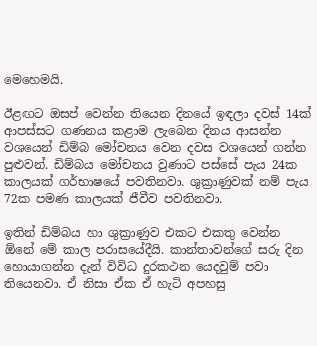මෙහෙමයි.

ඊළඟට ඔසප් වෙන්න තියෙන දිනයේ ඉඳලා දවස් 14ක් ආපස්සට ගණනය කළාම ලැබෙන දිනය ආසන්න වශයෙන් ඩිම්බ මෝචනය වෙන දවස වශයෙන් ගන්න පුළුවන්. ඩිම්බය මෝචනය වුණාට පස්සේ පැය 24ක කාලයක් ගර්භාෂයේ පවතිනවා. ශුක්‍රාණුවක් නම් පැය 72ක පමණ කාලයක් ජීවීව පවතිනවා.

ඉතින් ඩිම්බය හා ශුක්‍රාණුව එකට එකතු වෙන්න ඕනේ මේ කාල පරාසයේදීයි. කාන්තාවන්ගේ සරු දින හොයාගන්න දැන් විවිධ දුරකථන යෙදවුම් පවා තියෙනවා. ඒ නිසා ඒක ඒ හැටි අපහසු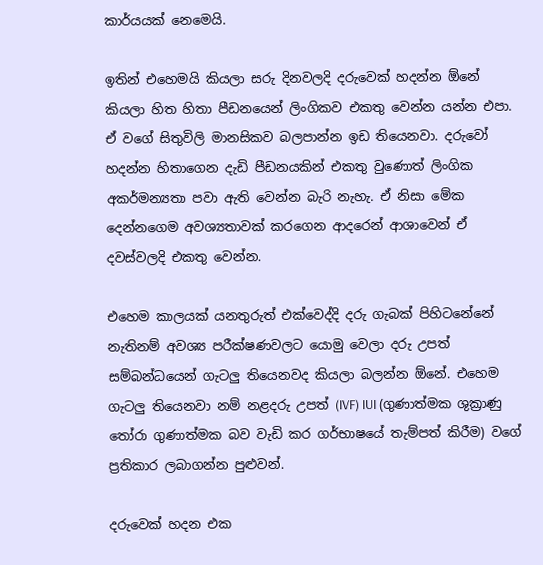කාර්යයක් නෙමෙයි.

ඉතින් එහෙමයි කියලා සරු දිනවලදි දරුවෙක් හදන්න ඕනේ කියලා හිත හිතා පීඩනයෙන් ලිංගිකව එකතු වෙන්න යන්න එපා. ඒ වගේ සිතුවිලි මානසිකව බලපාන්න ඉඩ තියෙනවා. දරුවෝ හදන්න හිතාගෙන දැඩි පීඩනයකින් එකතු වුණොත් ලිංගික අකර්මන්‍යතා පවා ඇති වෙන්න බැරි නැහැ. ඒ නිසා මේක දෙන්නගෙම අවශ්‍යතාවක් කරගෙන ආදරෙන් ආශාවෙන් ඒ දවස්වලදි එකතු වෙන්න.

එහෙම කාලයක් යනතුරුත් එක්වෙද්දි දරු ගැබක් පිහිටනේනේ නැතිනම් අවශ්‍ය පරීක්ෂණවලට යොමු වෙලා දරු උපත් සම්බන්ධයෙන් ගැටලු තියෙනවද කියලා බලන්න ඕනේ. එහෙම ගැටලු තියෙනවා නම් නළදරු උපත් (IVF) IUI (ගුණාත්මක ශුක්‍රාණු තෝරා ගුණාත්මක බව වැඩි කර ගර්භාෂයේ තැම්පත් කිරීම) වගේ ප්‍රතිකාර ලබාගන්න පුළුවන්.

දරුවෙක් හදන එක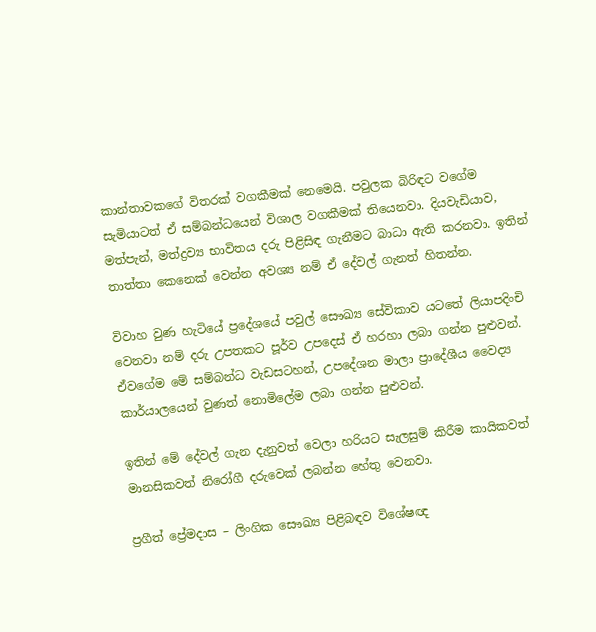කාන්තාවකගේ විතරක් වගකීමක් නෙමෙයි. පවුලක බිරිඳට වගේම සැමියාටත් ඒ සම්බන්ධයෙන් විශාල වගකීමක් තියෙනවා. දියවැඩියාව, මත්පැන්, මත්ද්‍රව්‍ය භාවිතය දරු පිළිසිඳ ගැනීමට බාධා ඇති කරනවා. ඉතින් තාත්තා කෙනෙක් වෙන්න අවශ්‍ය නම් ඒ දේවල් ගැනත් හිතන්න.

විවාහ වුණ හැටියේ ප්‍රදේශයේ පවුල් සෞඛ්‍ය සේවිකාව යටතේ ලියාපදිංචි වෙනවා නම් දරු උපතකට පූර්ව උපදෙස් ඒ හරහා ලබා ගන්න පුළුවන්. ඒවගේම මේ සම්බන්ධ වැඩසටහන්, උපදේශන මාලා ප්‍රාදේශීය වෛද්‍ය කාර්යාලයෙන් වුණත් නොමිලේම ලබා ගන්න පුළුවන්.

ඉතින් මේ දේවල් ගැන දැනුවත් වෙලා හරියට සැලසුම් කිරීම කායිකවත් මානසිකවත් නිරෝගී දරුවෙක් ලබන්න හේතු වෙනවා.

ප්‍රගීත් ප්‍රේමදාස – ලිංගික සෞඛ්‍ය පිළිබඳව විශේෂඥ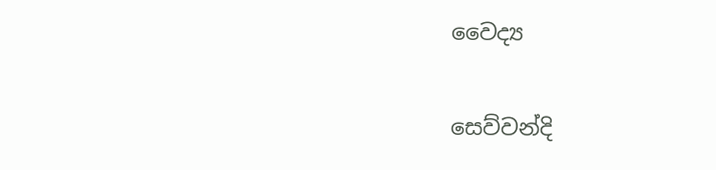වෛද්‍ය

සෙව්වන්දි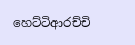හෙට්ටිආරච්චි